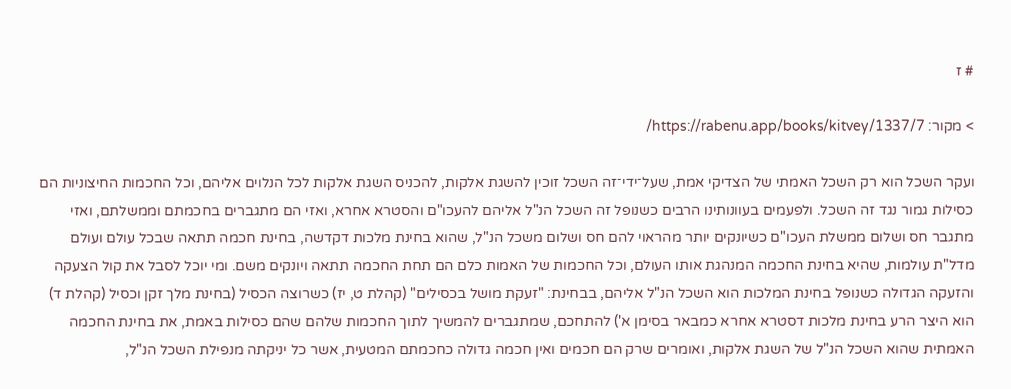# ז

> מקור: https://rabenu.app/books/kitvey/1337/7/

ועקר השכל הוא רק השכל האמתי של הצדיקי אמת, שעל־ידי־זה השכל זוכין להשגת אלקות, להכניס השגת אלקות לכל הנלוים אליהם, וכל החכמות החיצוניות הם כסילות גמור נגד זה השכל. ולפעמים בעוונותינו הרבים כשנופל זה השכל הנ"ל אליהם להעכו"ם והסטרא אחרא, ואזי הם מתגברים בחכמתם וממשלתם, ואזי מתגבר חס ושלום ממשלת העכו"ם כשיונקים יותר מהראוי להם חס ושלום משכל הנ"ל, שהוא בחינת מלכות דקדשה, בחינת חכמה תתאה שבכל עולם ועולם מדל"ת עולמות, שהיא בחינת החכמה המנהגת אותו העולם, וכל החכמות של האמות כלם הם תחת החכמה תתאה ויונקים משם. ומי יוכל לסבל את קול הצעקה והזעקה הגדולה כשנופל בחינת המלכות הוא השכל הנ"ל אליהם, בבחינת: "זעקת מושל בכסילים" (קהלת ט, יז) כשרוצה הכסיל (בחינת מלך זקן וכסיל (קהלת ד) הוא היצר הרע בחינת מלכות דסטרא אחרא כמבאר בסימן א') להתחכם, שמתגברים להמשיך לתוך החכמות שלהם שהם כסילות באמת, את בחינת החכמה האמתית שהוא השכל הנ"ל של השגת אלקות, ואומרים שרק הם חכמים ואין חכמה גדולה כחכמתם המטעית, אשר כל יניקתה מנפילת השכל הנ"ל,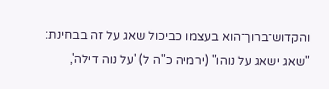והקדוש־ברוך־הוא בעצמו כביכול שאג על זה בבחינת: "שאג ישאג על נוהו" (ירמיה כ"ה ל) 'על נוה דילה',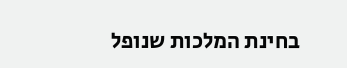בחינת המלכות שנופל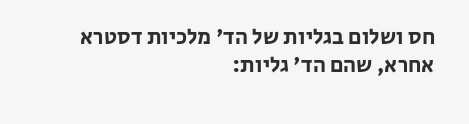חס ושלום בגליות של הד' מלכיות דסטרא אחרא, שהם הד' גליות: